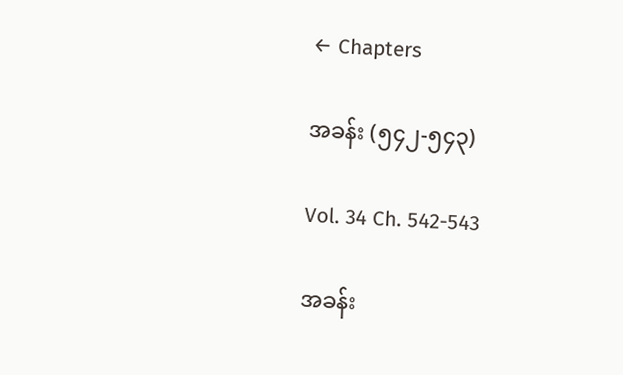← Chapters

အခန်း (၅၄၂-၅၄၃)

Vol. 34 Ch. 542-543

အခန်း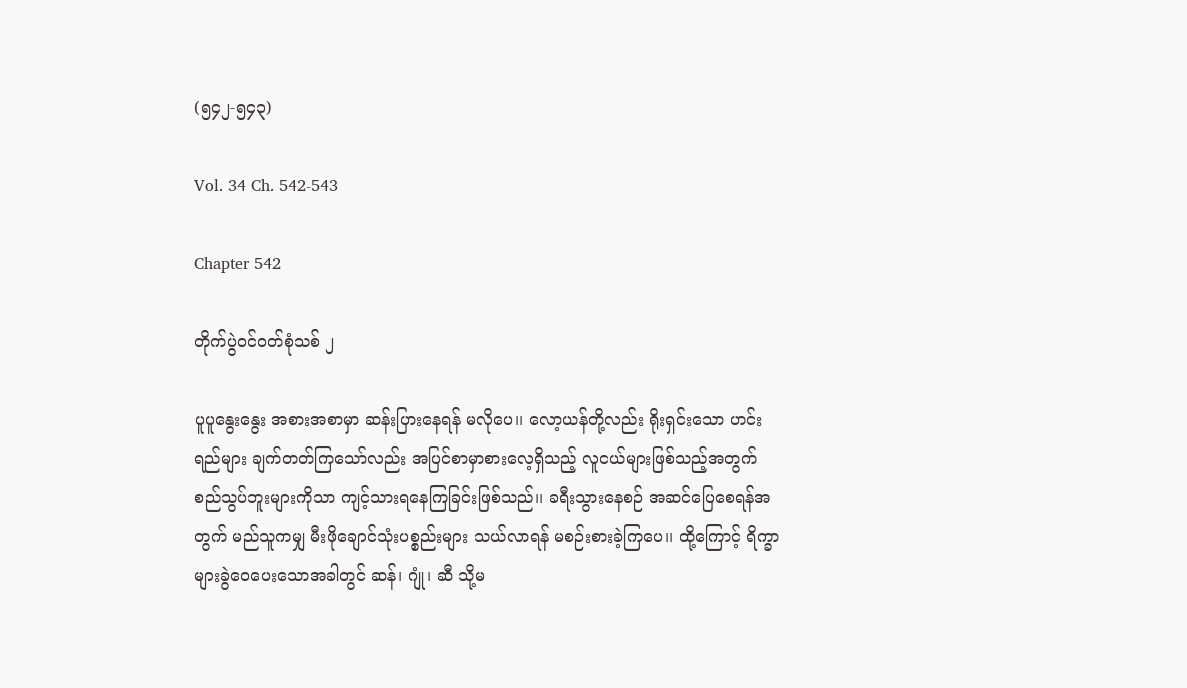(၅၄၂-၅၄၃)

Vol. 34 Ch. 542-543

Chapter 542

တိုက်ပွဲဝင်ဝတ်စုံသစ် ၂

ပူပူနွေးနွေး အစားအစာမှာ ဆန်းပြားနေရန် မလိုပေ၊၊ လော့ယန်တို့လည်း ရိုးရှင်းသော ဟင်းရည်များ ချက်တတ်ကြသော်လည်း အပြင်စာမှာစားလေ့ရှိသည့် လူငယ်များဖြစ်သည့်အတွက် စည်သွပ်ဘူးများကိုသာ ကျင့်သားရနေကြခြင်းဖြစ်သည်၊၊ ခရီးသွားနေစဉ် အဆင်ပြေစေရန်အတွက် မည်သူကမျှ မီးဖိုချောင်သုံးပစ္စည်းများ သယ်လာရန် မစဉ်းစားခဲ့ကြပေ၊၊ ထို့ကြောင့် ရိက္ခာများခွဲဝေပေးသောအခါတွင် ဆန်၊ ဂျုံ၊ ဆီ သို့မ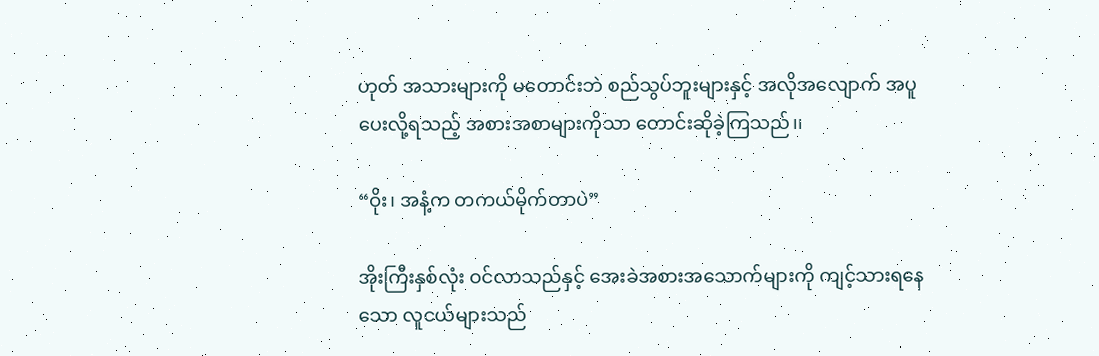ဟုတ် အသားများကို မတောင်းဘဲ စည်သွပ်ဘူးများနှင့် အလိုအလျောက် အပူပေးလို့ရသည့် အစားအစာများကိုသာ တောင်းဆိုခဲ့ကြသည်၊၊

“ဝိုး၊ အနံ့က တကယ်မိုက်တာပဲ”

အိုးကြီးနှစ်လုံး ဝင်လာသည်နှင့် အေးခဲအစားအသောက်များကို ကျင့်သားရနေသော လူငယ်များသည်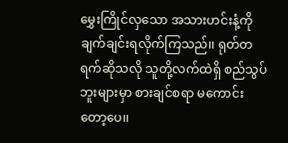မွှေးကြိုင်လှသော အသားဟင်းနံ့ကို ချက်ချင်းရလိုက်ကြသည်၊၊ ရုတ်တရက်ဆိုသလို သူတို့လက်ထဲရှိ စည်သွပ်ဘူးများမှာ စားချင်စရာ မကောင်းတော့ပေ၊၊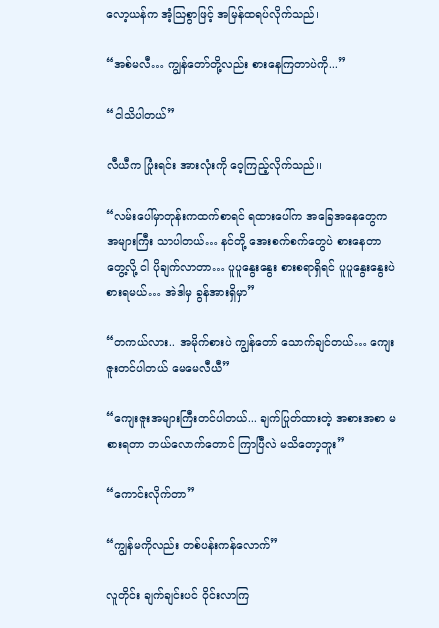လော့ယန်က အံ့သြစွာဖြင့် အမြန်ထရပ်လိုက်သည်၊

“အစ်မလီ… ကျွန်တော်တို့လည်း စားနေကြတာပဲကို...”

“ငါသိပါတယ်”

လီယီက ပြုံးရင်း အားလုံးကို ဝေ့ကြည့်လိုက်သည်၊၊

“လမ်းပေါ်မှာတုန်းကထက်စာရင် ရထားပေါ်က အခြေအနေတွေက အများကြီး သာပါတယ်… နင်တို့ အေးစက်စက်တွေပဲ စားနေတာတွေ့လို့ ငါ ပိုချက်လာတာ… ပူပူနွေးနွေး စားစရာရှိရင် ပူပူနွေးနွေးပဲ စားရမယ်… အဲဒါမှ ခွန်အားရှိမှာ”

“တကယ်လား.. အမိုက်စားပဲ ကျွန်တော် သောက်ချင်တယ်… ကျေးဇူးတင်ပါတယ် မေမေလီယီ”

“ကျေးဇူးအများကြီးတင်ပါတယ်... ချက်ပြုတ်ထားတဲ့ အစားအစာ မစားရတာ ဘယ်လောက်တောင် ကြာပြီလဲ မသိတော့ဘူး”

“ကောင်းလိုက်တာ”

“ကျွန်မကိုလည်း တစ်ပန်းကန်လောက်”

လူတိုင်း ချက်ချင်းပင် ဝိုင်းလာကြ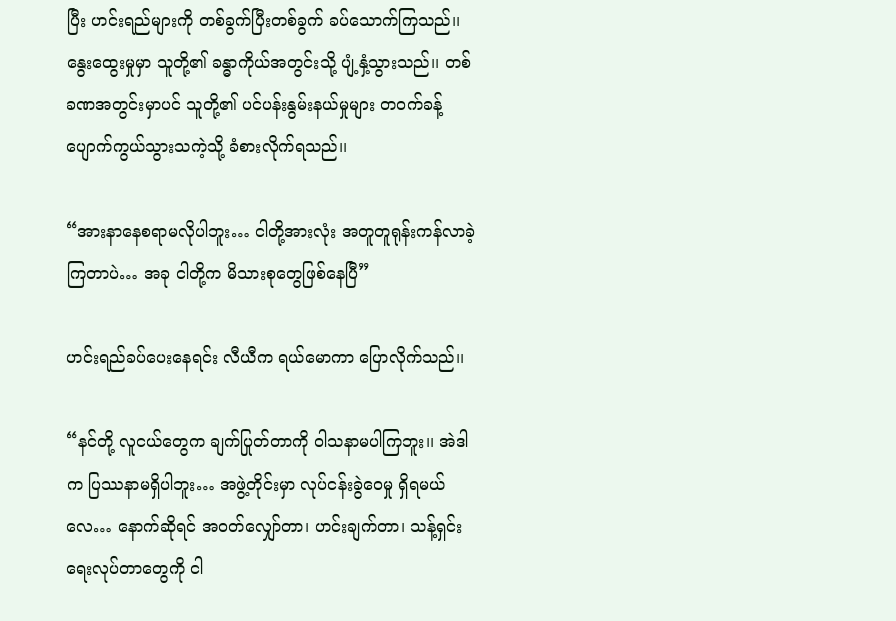ပြီး ဟင်းရည်များကို တစ်ခွက်ပြီးတစ်ခွက် ခပ်သောက်ကြသည်၊၊ နွေးထွေးမှုမှာ သူတို့၏ ခန္ဓာကိုယ်အတွင်းသို့ ပျံ့နှံ့သွားသည်၊၊ တစ်ခဏအတွင်းမှာပင် သူတို့၏ ပင်ပန်းနွမ်းနယ်မှုများ တဝက်ခန့် ပျောက်ကွယ်သွားသကဲ့သို့ ခံစားလိုက်ရသည်၊၊

“အားနာနေစရာမလိုပါဘူး… ငါတို့အားလုံး အတူတူရုန်းကန်လာခဲ့ကြတာပဲ… အခု ငါတို့က မိသားစုတွေဖြစ်နေပြီ”

ဟင်းရည်ခပ်ပေးနေရင်း လီယီက ရယ်မောကာ ပြောလိုက်သည်၊၊

“နင်တို့ လူငယ်တွေက ချက်ပြုတ်တာကို ဝါသနာမပါကြဘူး၊၊ အဲဒါက ပြဿနာမရှိပါဘူး… အဖွဲ့တိုင်းမှာ လုပ်ငန်းခွဲဝေမှု ရှိရမယ်လေ… နောက်ဆိုရင် အဝတ်လျှော်တာ၊ ဟင်းချက်တာ၊ သန့်ရှင်းရေးလုပ်တာတွေကို ငါ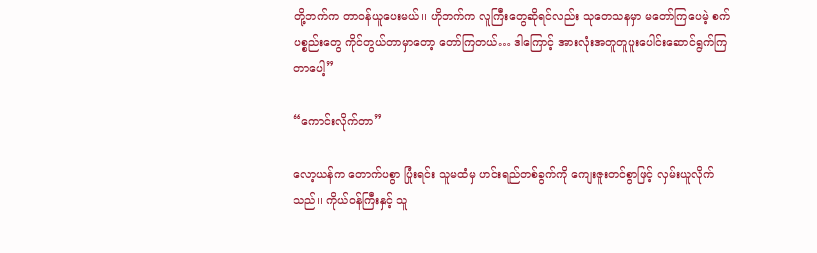တို့ဘက်က တာဝန်ယူပေးမယ်၊၊ ဟိုဘက်က လူကြီးတွေဆိုရင်လည်း သုတေသနမှာ မတော်ကြပေမဲ့ စက်ပစ္စည်းတွေ ကိုင်တွယ်တာမှာတော့ တော်ကြတယ်… ဒါကြောင့် အားလုံးအတူတူပူးပေါင်းဆောင်ရွက်ကြတာပေါ့”

“ကောင်းလိုက်တာ”

လော့ယန်က တောက်ပစွာ ပြုံးရင်း သူမထံမှ ဟင်းရည်တစ်ခွက်ကို ကျေးဇူးတင်စွာဖြင့် လှမ်းယူလိုက်သည်၊၊ ကိုယ်ဝန်ကြီးနှင့် သူ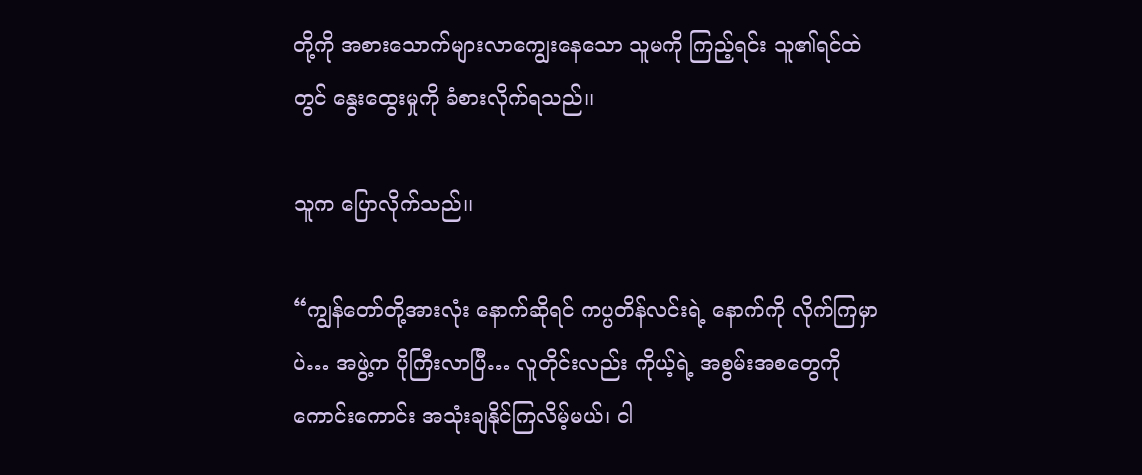တို့ကို အစားသောက်များလာကျွေးနေသော သူမကို ကြည့်ရင်း သူ၏ရင်ထဲတွင် နွေးထွေးမှုကို ခံစားလိုက်ရသည်၊၊

သူက ပြောလိုက်သည်၊၊

“ကျွန်တော်တို့အားလုံး နောက်ဆိုရင် ကပ္ပတိန်လင်းရဲ့ နောက်ကို လိုက်ကြမှာပဲ… အဖွဲ့က ပိုကြီးလာပြီ… လူတိုင်းလည်း ကိုယ့်ရဲ့ အစွမ်းအစတွေကို ကောင်းကောင်း အသုံးချနိုင်ကြလိမ့်မယ်၊ ငါ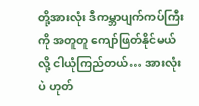တို့အားလုံး ဒီကမ္ဘာပျက်ကပ်ကြီးကို အတူတူ ကျော်ဖြတ်နိုင်မယ်လို့ ငါယုံကြည်တယ်… အားလုံးပဲ ဟုတ်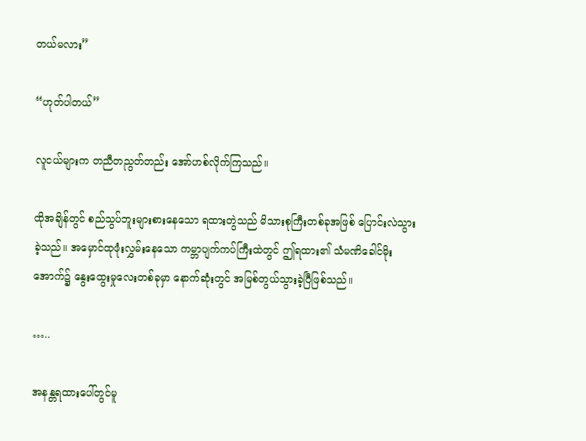တယ်မလား”

“ဟုတ်ပါတယ်”

လူငယ်များက တညီတညွတ်တည်း အော်ဟစ်လိုက်ကြသည်၊၊

ထိုအချိန်တွင် စည်သွပ်ဘူးများစားနေသော ရထားတွဲသည် မိသားစုကြီးတစ်ခုအဖြစ် ပြောင်းလဲသွားခဲ့သည်၊၊ အမှောင်ထုဖုံးလွှမ်းနေသော ကမ္ဘာပျက်ကပ်ကြီးထဲတွင် ဤရထား၏ သံမဏိခေါင်မိုးအောက်၌ နွေးထွေးမှုလေးတစ်ခုမှာ နောက်ဆုံးတွင် အမြစ်တွယ်သွားခဲ့ပြီဖြစ်သည်၊၊

…..

အနန္တရထားပေါ်တွင်မူ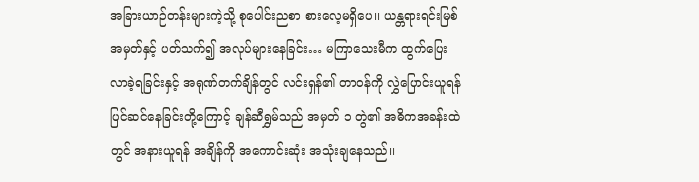အခြားယာဉ်တန်းများကဲ့သို့ စုပေါင်းညစာ စားလေ့မရှိပေ၊၊ ယန္တရားရင်းမြစ်အမှတ်နှင့် ပတ်သက်၍ အလုပ်များနေခြင်း… မကြာသေးမီက ထွက်ပြေးလာခဲ့ရခြင်းနှင့် အရုဏ်တက်ချိန်တွင် လင်းရှန်၏ တာဝန်ကို လွှဲပြောင်းယူရန် ပြင်ဆင်နေခြင်းတို့ကြောင့် ချန်ဆီရွှမ်သည် အမှတ် ၁ တွဲ၏ အဓိကအခန်းထဲတွင် အနားယူရန် အချိန်ကို အကောင်းဆုံး အသုံးချနေသည်၊၊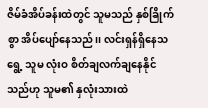ဇိမ်ခံအိပ်ခန်းထဲတွင် သူမသည် နှစ်ခြိုက်စွာ အိပ်ပျော်နေသည်၊၊ လင်းရှန်ရှိနေသရွေ့ သူမ လုံးဝ စိတ်ချလက်ချနေနိုင်သည်ဟု သူမ၏ နှလုံးသားထဲ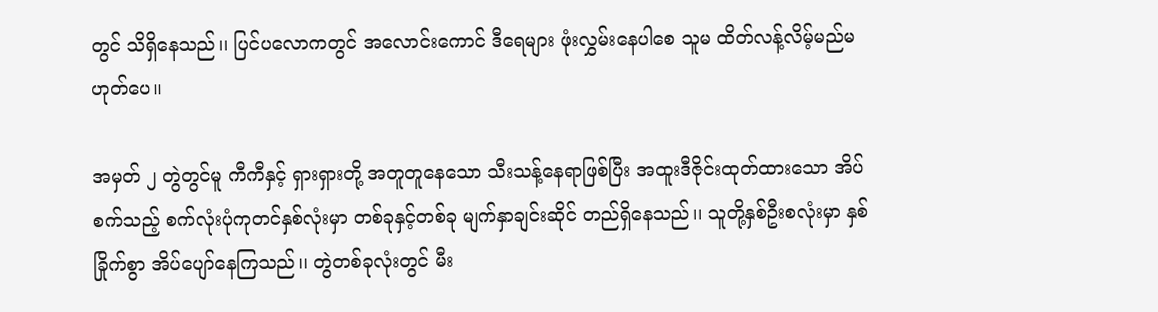တွင် သိရှိနေသည်၊၊ ပြင်ပလောကတွင် အလောင်းကောင် ဒီရေများ ဖုံးလွှမ်းနေပါစေ သူမ ထိတ်လန့်လိမ့်မည်မဟုတ်ပေ၊၊

အမှတ် ၂ တွဲတွင်မူ ကီကီနှင့် ရှားရှားတို့ အတူတူနေသော သီးသန့်နေရာဖြစ်ပြီး အထူးဒီဇိုင်းထုတ်ထားသော အိပ်စက်သည့် စက်လုံးပုံကုတင်နှစ်လုံးမှာ တစ်ခုနှင့်တစ်ခု မျက်နှာချင်းဆိုင် တည်ရှိနေသည်၊၊ သူတို့နှစ်ဦးစလုံးမှာ နှစ်ခြိုက်စွာ အိပ်ပျော်နေကြသည်၊၊ တွဲတစ်ခုလုံးတွင် မီး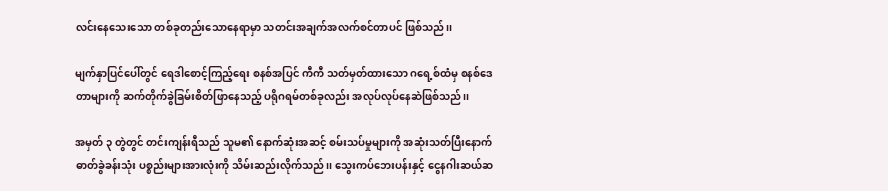လင်းနေသေးသော တစ်ခုတည်းသောနေရာမှာ သတင်းအချက်အလက်စင်တာပင် ဖြစ်သည်၊၊

မျက်နှာပြင်ပေါ်တွင် ရေဒါစောင့်ကြည့်ရေး စနစ်အပြင် ကီကီ သတ်မှတ်ထားသော ဂရေ့စ်ထံမှ စနစ်ဒေတာများကို ဆက်တိုက်ခွဲခြမ်းစိတ်ဖြာနေသည့် ပရိုဂရမ်တစ်ခုလည်း အလုပ်လုပ်နေဆဲဖြစ်သည်၊၊

အမှတ် ၃ တွဲတွင် တင်းကျန်းရီသည် သူမ၏ နောက်ဆုံးအဆင့် စမ်းသပ်မှုများကို အဆုံးသတ်ပြီးနောက် ဓာတ်ခွဲခန်းသုံး ပစ္စည်းများအားလုံးကို သိမ်းဆည်းလိုက်သည်၊၊ သွေးကပ်ဘေးပန်းနှင့် ငွေနဂါးဆယ်ဆ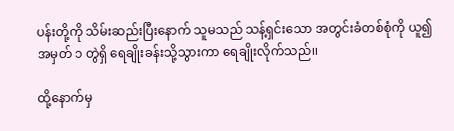ပန်းတို့ကို သိမ်းဆည်းပြီးနောက် သူမသည် သန့်ရှင်းသော အတွင်းခံတစ်စုံကို ယူ၍ အမှတ် ၁ တွဲရှိ ရေချိုးခန်းသို့သွားကာ ရေချိုးလိုက်သည်၊၊

ထို့နောက်မှ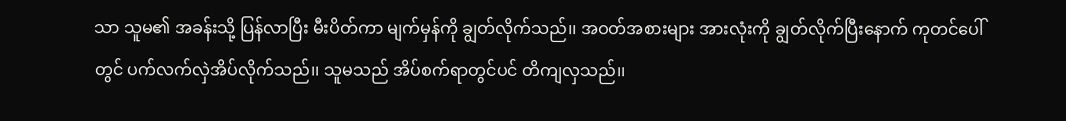သာ သူမ၏ အခန်းသို့ ပြန်လာပြီး မီးပိတ်ကာ မျက်မှန်ကို ချွတ်လိုက်သည်၊၊ အဝတ်အစားများ အားလုံးကို ချွတ်လိုက်ပြီးနောက် ကုတင်ပေါ်တွင် ပက်လက်လှဲအိပ်လိုက်သည်၊၊ သူမသည် အိပ်စက်ရာတွင်ပင် တိကျလှသည်၊၊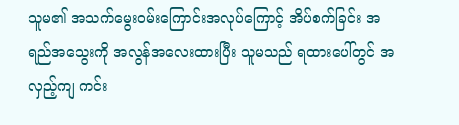သူမ၏ အသက်မွေးဝမ်းကြောင်းအလုပ်ကြောင့် အိပ်စက်ခြင်း အရည်အသွေးကို အလွန်အလေးထားပြီး သူမသည် ရထားပေါ်တွင် အလှည့်ကျ ကင်း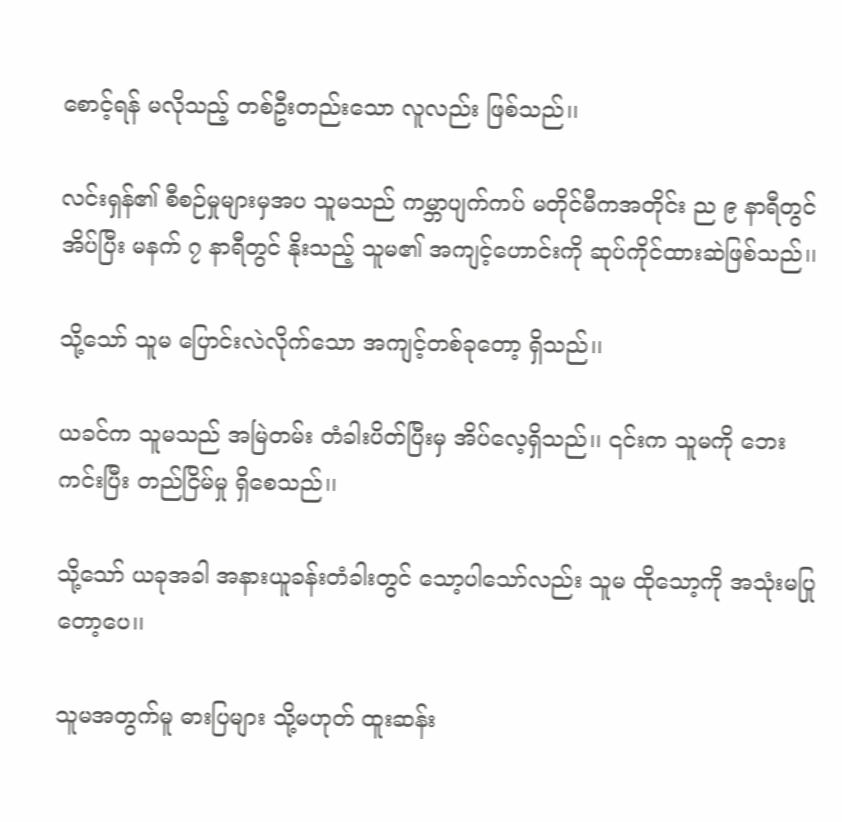စောင့်ရန် မလိုသည့် တစ်ဦးတည်းသော လူလည်း ဖြစ်သည်၊၊

လင်းရှန်၏ စီစဉ်မှုများမှအပ သူမသည် ကမ္ဘာပျက်ကပ် မတိုင်မီကအတိုင်း ည ၉ နာရီတွင် အိပ်ပြီး မနက် ၇ နာရီတွင် နိုးသည့် သူမ၏ အကျင့်ဟောင်းကို ဆုပ်ကိုင်ထားဆဲဖြစ်သည်၊၊

သို့သော် သူမ ပြောင်းလဲလိုက်သော အကျင့်တစ်ခုတော့ ရှိသည်၊၊

ယခင်က သူမသည် အမြဲတမ်း တံခါးပိတ်ပြီးမှ အိပ်လေ့ရှိသည်၊၊ ၎င်းက သူမကို ဘေးကင်းပြီး တည်ငြိမ်မှု ရှိစေသည်၊၊

သို့သော် ယခုအခါ အနားယူခန်းတံခါးတွင် သော့ပါသော်လည်း သူမ ထိုသော့ကို အသုံးမပြုတော့ပေ၊၊

သူမအတွက်မူ ဓားပြများ သို့မဟုတ် ထူးဆန်း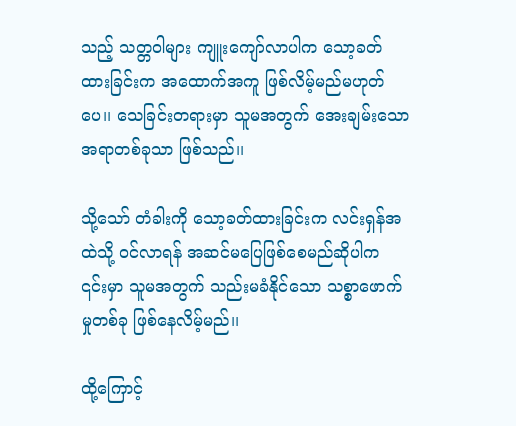သည့် သတ္တဝါများ ကျူးကျော်လာပါက သော့ခတ်ထားခြင်းက အထောက်အကူ ဖြစ်လိမ့်မည်မဟုတ်ပေ၊၊ သေခြင်းတရားမှာ သူမအတွက် အေးချမ်းသောအရာတစ်ခုသာ ဖြစ်သည်၊၊

သို့သော် တံခါးကို သော့ခတ်ထားခြင်းက လင်းရှန်အထဲသို့ ဝင်လာရန် အဆင်မပြေဖြစ်စေမည်ဆိုပါက ၎င်းမှာ သူမအတွက် သည်းမခံနိုင်သော သစ္စာဖောက်မှုတစ်ခု ဖြစ်နေလိမ့်မည်၊၊

ထို့ကြောင့်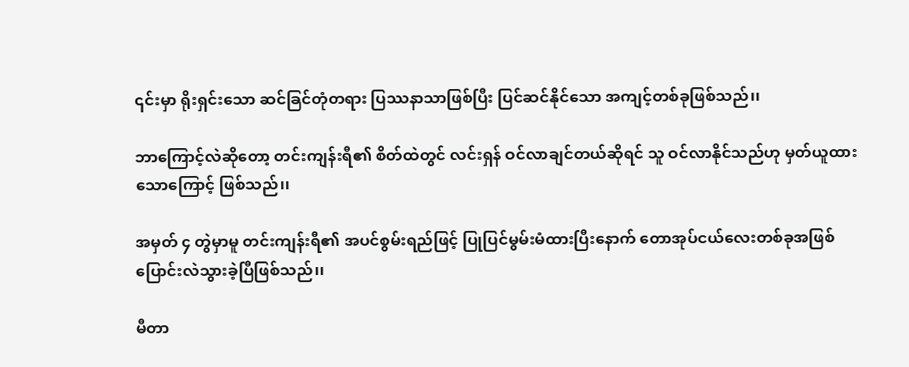၎င်းမှာ ရိုးရှင်းသော ဆင်ခြင်တုံတရား ပြဿနာသာဖြစ်ပြီး ပြင်ဆင်နိုင်သော အကျင့်တစ်ခုဖြစ်သည်၊၊

ဘာကြောင့်လဲဆိုတော့ တင်းကျန်းရီ၏ စိတ်ထဲတွင် လင်းရှန် ဝင်လာချင်တယ်ဆိုရင် သူ ဝင်လာနိုင်သည်ဟု မှတ်ယူထားသောကြောင့် ဖြစ်သည်၊၊

အမှတ် ၄ တွဲမှာမူ တင်းကျန်းရီ၏ အပင်စွမ်းရည်ဖြင့် ပြုပြင်မွမ်းမံထားပြီးနောက် တောအုပ်ငယ်လေးတစ်ခုအဖြစ် ပြောင်းလဲသွားခဲ့ပြီဖြစ်သည်၊၊

မီတာ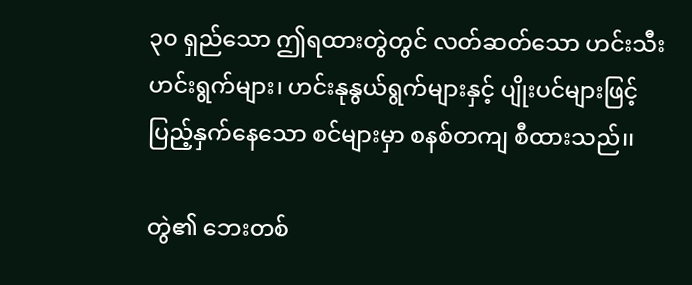၃၀ ရှည်သော ဤရထားတွဲတွင် လတ်ဆတ်သော ဟင်းသီးဟင်းရွက်များ၊ ဟင်းနုနွယ်ရွက်များနှင့် ပျိုးပင်များဖြင့် ပြည့်နှက်နေသော စင်များမှာ စနစ်တကျ စီထားသည်၊၊

တွဲ၏ ဘေးတစ်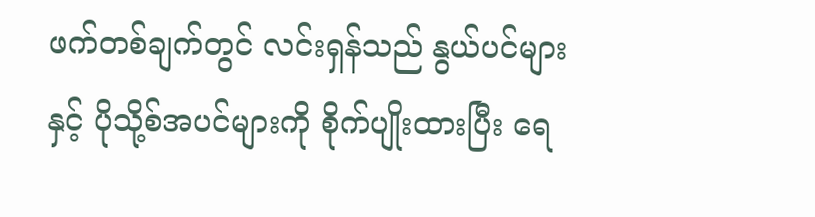ဖက်တစ်ချက်တွင် လင်းရှန်သည် နွယ်ပင်များနှင့် ပိုသို့စ်အပင်များကို စိုက်ပျိုးထားပြီး ရေ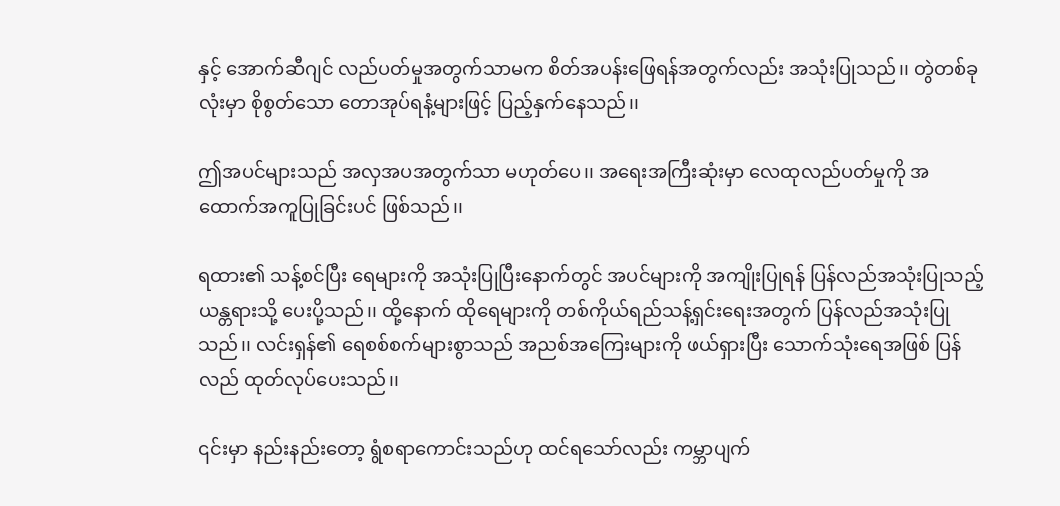နှင့် အောက်ဆီဂျင် လည်ပတ်မှုအတွက်သာမက စိတ်အပန်းဖြေရန်အတွက်လည်း အသုံးပြုသည်၊၊ တွဲတစ်ခုလုံးမှာ စိုစွတ်သော တောအုပ်ရနံ့များဖြင့် ပြည့်နှက်နေသည်၊၊

ဤအပင်များသည် အလှအပအတွက်သာ မဟုတ်ပေ၊၊ အရေးအကြီးဆုံးမှာ လေထုလည်ပတ်မှုကို အထောက်အကူပြုခြင်းပင် ဖြစ်သည်၊၊

ရထား၏ သန့်စင်ပြီး ရေများကို အသုံးပြုပြီးနောက်တွင် အပင်များကို အကျိုးပြုရန် ပြန်လည်အသုံးပြုသည့် ယန္တရားသို့ ပေးပို့သည်၊၊ ထို့နောက် ထိုရေများကို တစ်ကိုယ်ရည်သန့်ရှင်းရေးအတွက် ပြန်လည်အသုံးပြုသည်၊၊ လင်းရှန်၏ ရေစစ်စက်များစွာသည် အညစ်အကြေးများကို ဖယ်ရှားပြီး သောက်သုံးရေအဖြစ် ပြန်လည် ထုတ်လုပ်ပေးသည်၊၊

၎င်းမှာ နည်းနည်းတော့ ရွံစရာကောင်းသည်ဟု ထင်ရသော်လည်း ကမ္ဘာပျက်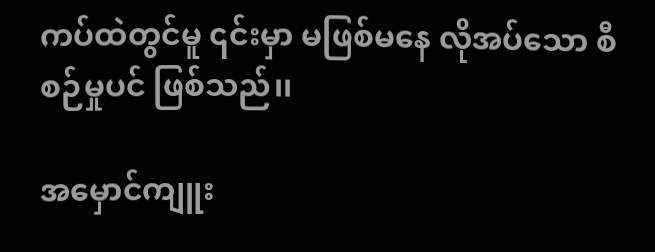ကပ်ထဲတွင်မူ ၎င်းမှာ မဖြစ်မနေ လိုအပ်သော စီစဉ်မှုပင် ဖြစ်သည်၊၊

အမှောင်ကျူး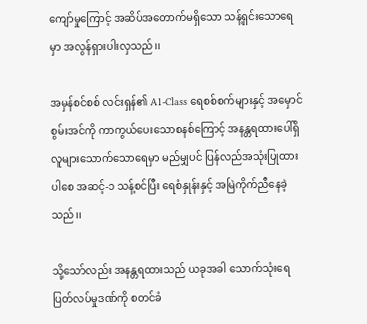ကျော်မှုကြောင့် အဆိပ်အတောက်မရှိသော သန့်ရှင်းသောရေမှာ အလွန်ရှားပါးလှသည်၊၊

အမှန်စင်စစ် လင်းရှန်၏ A1-Class ရေစစ်စက်များနှင့် အမှောင်စွမ်းအင်ကို ကာကွယ်ပေးသောစနစ်ကြောင့် အနန္တရထားပေါ်ရှိ လူများသောက်သောရေမှာ မည်မျှပင် ပြန်လည်အသုံးပြုထားပါစေ အဆင့်-၁ သန့်စင်ပြီး ရေစံနှုန်းနှင့် အမြဲကိုက်ညီနေခဲ့သည်၊၊

သို့သော်လည်း အနန္တရထားသည် ယခုအခါ သောက်သုံးရေပြတ်လပ်မှုဒဏ်ကို စတင်ခံ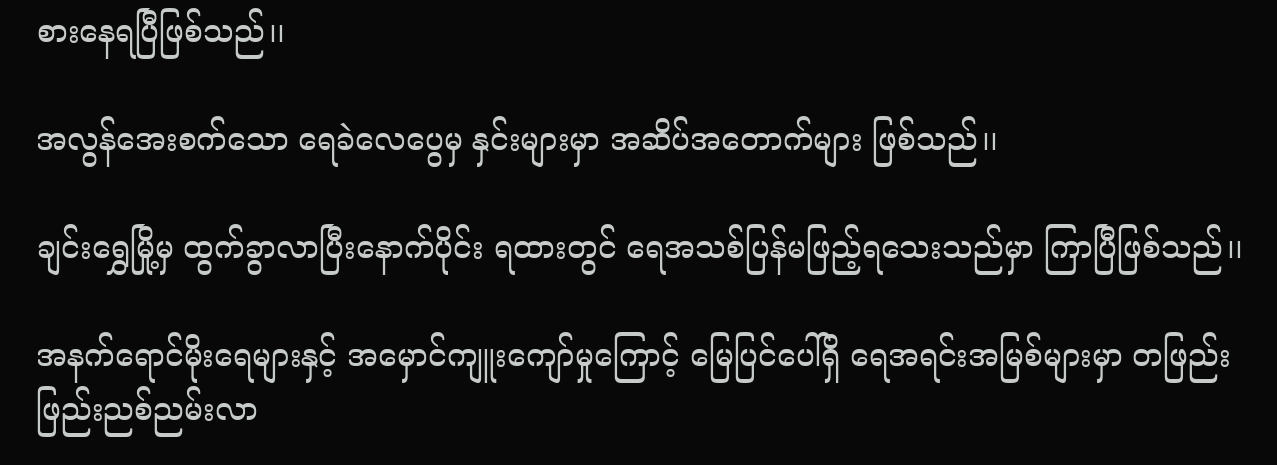စားနေရပြီဖြစ်သည်၊၊

အလွန်အေးစက်သော ရေခဲလေပွေမှ နှင်းများမှာ အဆိပ်အတောက်များ ဖြစ်သည်၊၊

ချင်းရွှေမြို့မှ ထွက်ခွာလာပြီးနောက်ပိုင်း ရထားတွင် ရေအသစ်ပြန်မဖြည့်ရသေးသည်မှာ ကြာပြီဖြစ်သည်၊၊

အနက်ရောင်မိုးရေများနှင့် အမှောင်ကျူးကျော်မှုကြောင့် မြေပြင်ပေါ်ရှိ ရေအရင်းအမြစ်များမှာ တဖြည်းဖြည်းညစ်ညမ်းလာ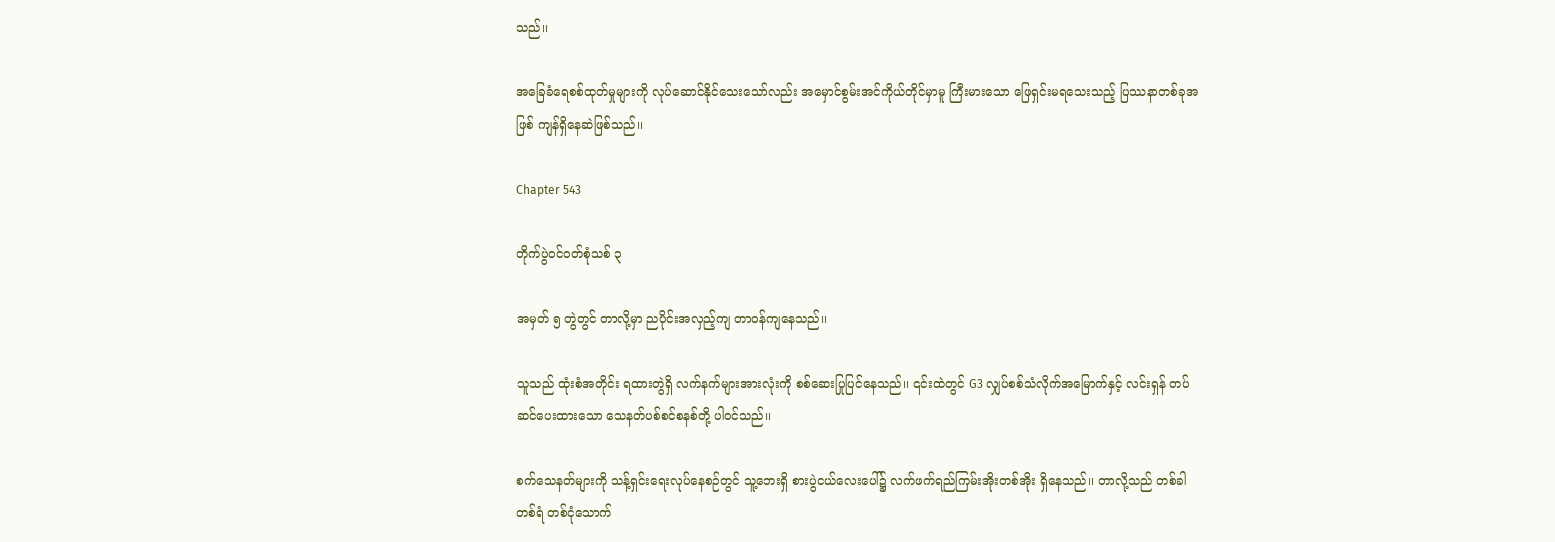သည်၊၊

အခြေခံရေစစ်ထုတ်မှုများကို လုပ်ဆောင်နိုင်သေးသော်လည်း အမှောင်စွမ်းအင်ကိုယ်တိုင်မှာမူ ကြီးမားသော ဖြေရှင်းမရသေးသည့် ပြဿနာတစ်ခုအဖြစ် ကျန်ရှိနေဆဲဖြစ်သည်၊၊

Chapter 543

တိုက်ပွဲဝင်ဝတ်စုံသစ် ၃

အမှတ် ၅ တွဲတွင် တာလို့မှာ ညပိုင်းအလှည့်ကျ တာဝန်ကျနေသည်၊၊

သူသည် ထုံးစံအတိုင်း ရထားတွဲရှိ လက်နက်များအားလုံးကို စစ်ဆေးပြုပြင်နေသည်၊၊ ၎င်းထဲတွင် G3 လျှပ်စစ်သံလိုက်အမြောက်နှင့် လင်းရှန် တပ်ဆင်ပေးထားသော သေနတ်ပစ်စင်စနစ်တို့ ပါဝင်သည်၊၊

စက်သေနတ်များကို သန့်ရှင်းရေးလုပ်နေစဉ်တွင် သူ့ဘေးရှိ စားပွဲငယ်လေးပေါ်၌ လက်ဖက်ရည်ကြမ်းအိုးတစ်အိုး ရှိနေသည်၊၊ တာလို့သည် တစ်ခါတစ်ရံ တစ်ငုံသောက်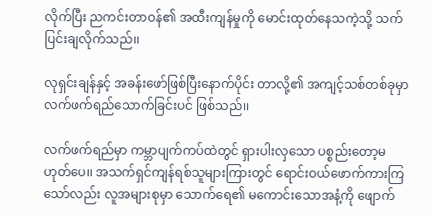လိုက်ပြီး ညကင်းတာဝန်၏ အထီးကျန်မှုကို မောင်းထုတ်နေသကဲ့သို့ သက်ပြင်းချလိုက်သည်၊၊

လုရှင်းချန်နှင့် အခန်းဖော်ဖြစ်ပြီးနောက်ပိုင်း တာလို့၏ အကျင့်သစ်တစ်ခုမှာ လက်ဖက်ရည်သောက်ခြင်းပင် ဖြစ်သည်၊၊

လက်ဖက်ရည်မှာ ကမ္ဘာပျက်ကပ်ထဲတွင် ရှားပါးလှသော ပစ္စည်းတော့မဟုတ်ပေ၊၊ အသက်ရှင်ကျန်ရစ်သူများကြားတွင် ရောင်းဝယ်ဖောက်ကားကြသော်လည်း လူအများစုမှာ သောက်ရေ၏ မကောင်းသောအနံ့ကို ဖျောက်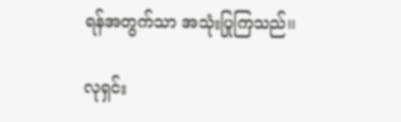ရန်အတွက်သာ အသုံးပြုကြသည်၊၊

လုရှင်း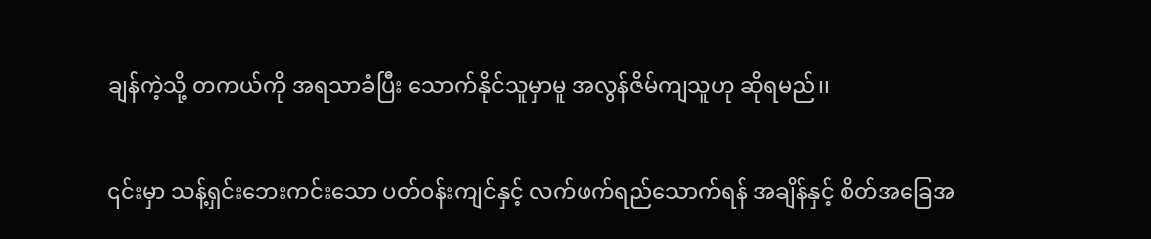ချန်ကဲ့သို့ တကယ်ကို အရသာခံပြီး သောက်နိုင်သူမှာမူ အလွန်ဇိမ်ကျသူဟု ဆိုရမည်၊၊

၎င်းမှာ သန့်ရှင်းဘေးကင်းသော ပတ်ဝန်းကျင်နှင့် လက်ဖက်ရည်သောက်ရန် အချိန်နှင့် စိတ်အခြေအ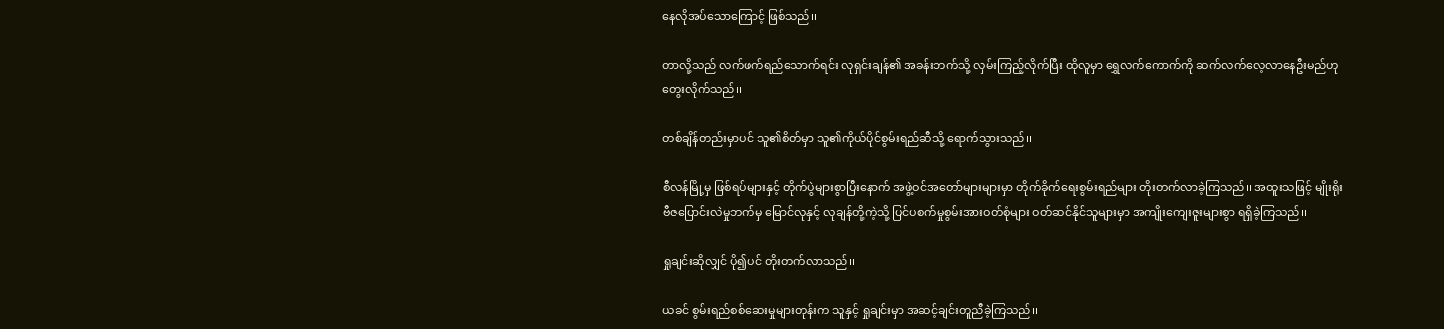နေလိုအပ်သောကြောင့် ဖြစ်သည်၊၊

တာလို့သည် လက်ဖက်ရည်သောက်ရင်း လုရှင်းချန်၏ အခန်းဘက်သို့ လှမ်းကြည့်လိုက်ပြီး ထိုလူမှာ ရွှေလက်ကောက်ကို ဆက်လက်လေ့လာနေဦးမည်ဟု တွေးလိုက်သည်၊၊

တစ်ချိန်တည်းမှာပင် သူ၏စိတ်မှာ သူ၏ကိုယ်ပိုင်စွမ်းရည်ဆီသို့ ရောက်သွားသည်၊၊

စီလန်မြို့မှ ဖြစ်ရပ်များနှင့် တိုက်ပွဲများစွာပြီးနောက် အဖွဲ့ဝင်အတော်များများမှာ တိုက်ခိုက်ရေးစွမ်းရည်များ တိုးတက်လာခဲ့ကြသည်၊၊ အထူးသဖြင့် မျိုးရိုးဗီဇပြောင်းလဲမှုဘက်မှ မြောင်လုနှင့် လုချန်တို့ကဲ့သို့ ပြင်ပစက်မှုစွမ်းအားဝတ်စုံများ ဝတ်ဆင်နိုင်သူများမှာ အကျိုးကျေးဇူးများစွာ ရရှိခဲ့ကြသည်၊၊

ရှုချင်းဆိုလျှင် ပို၍ပင် တိုးတက်လာသည်၊၊

ယခင် စွမ်းရည်စစ်ဆေးမှုများတုန်းက သူနှင့် ရှုချင်းမှာ အဆင့်ချင်းတူညီခဲ့ကြသည်၊၊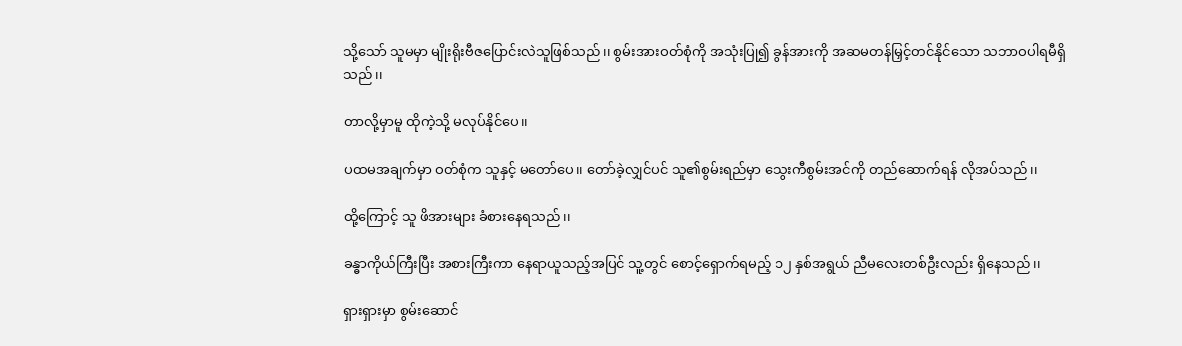သို့သော် သူမမှာ မျိုးရိုးဗီဇပြောင်းလဲသူဖြစ်သည်၊၊ စွမ်းအားဝတ်စုံကို အသုံးပြု၍ ခွန်အားကို အဆမတန်မြှင့်တင်နိုင်သော သဘာဝပါရမီရှိသည်၊၊

တာလို့မှာမူ ထိုကဲ့သို့ မလုပ်နိုင်ပေ၊၊

ပထမအချက်မှာ ဝတ်စုံက သူနှင့် မတော်ပေ၊၊ တော်ခဲ့လျှင်ပင် သူ၏စွမ်းရည်မှာ သွေးကီစွမ်းအင်ကို တည်ဆောက်ရန် လိုအပ်သည်၊၊

ထို့ကြောင့် သူ ဖိအားများ ခံစားနေရသည်၊၊

ခန္ဓာကိုယ်ကြီးပြီး အစားကြီးကာ နေရာယူသည့်အပြင် သူ့တွင် စောင့်ရှောက်ရမည့် ၁၂ နှစ်အရွယ် ညီမလေးတစ်ဦးလည်း ရှိနေသည်၊၊

ရှားရှားမှာ စွမ်းဆောင်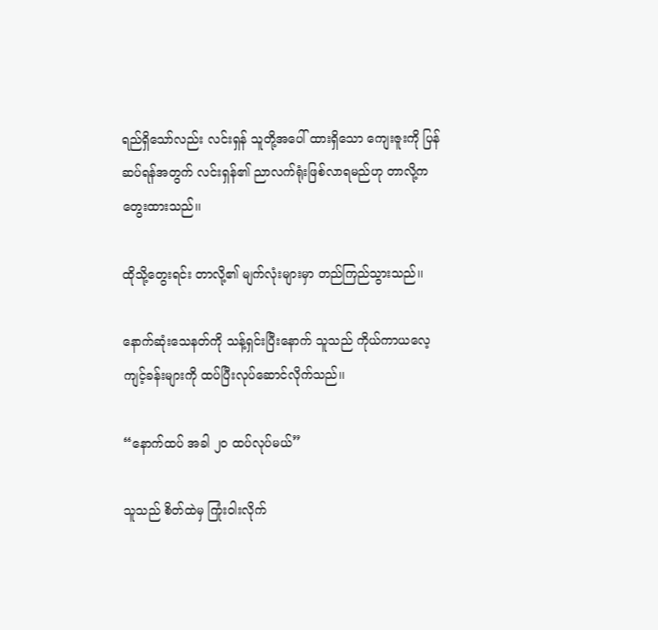ရည်ရှိသော်လည်း လင်းရှန် သူတို့အပေါ် ထားရှိသော ကျေးဇူးကို ပြန်ဆပ်ရန်အတွက် လင်းရှန်၏ ညာလက်ရုံးဖြစ်လာရမည်ဟု တာလို့က တွေးထားသည်၊၊

ထိုသို့တွေးရင်း တာလို့၏ မျက်လုံးများမှာ တည်ကြည်သွားသည်၊၊

နောက်ဆုံးသေနတ်ကို သန့်ရှင်းပြီးနောက် သူသည် ကိုယ်ကာယလေ့ကျင့်ခန်းများကို ထပ်ပြီးလုပ်ဆောင်လိုက်သည်၊၊

“နောက်ထပ် အခါ ၂၀ ထပ်လုပ်မယ်”

သူသည် စိတ်ထဲမှ ကြုံးဝါးလိုက်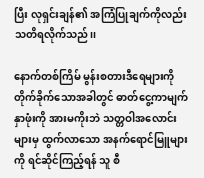ပြီး လုရှင်းချန်၏ အကြံပြုချက်ကိုလည်း သတိရလိုက်သည်၊၊

နောက်တစ်ကြိမ် မွန်းစတားဒီရေများကို တိုက်ခိုက်သောအခါတွင် ဓာတ်ငွေ့ကာမျက်နှာဖုံးကို အားမကိုးဘဲ သတ္တဝါအလောင်းများမှ ထွက်လာသော အနက်ရောင်မြူများကို ရင်ဆိုင်ကြည့်ရန် သူ စီ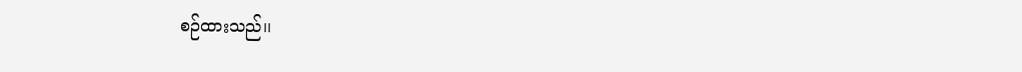စဉ်ထားသည်၊၊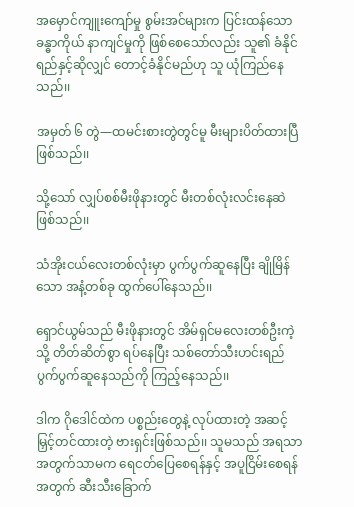အမှောင်ကျူးကျော်မှု စွမ်းအင်များက ပြင်းထန်သော ခန္ဓာကိုယ် နာကျင်မှုကို ဖြစ်စေသော်လည်း သူ၏ ခံနိုင်ရည်နှင့်ဆိုလျှင် တောင့်ခံနိုင်မည်ဟု သူ ယုံကြည်နေသည်၊၊

အမှတ် ၆ တွဲ—ထမင်းစားတွဲတွင်မူ မီးများပိတ်ထားပြီဖြစ်သည်၊၊

သို့သော် လျှပ်စစ်မီးဖိုနားတွင် မီးတစ်လုံးလင်းနေဆဲဖြစ်သည်၊၊

သံအိုးငယ်လေးတစ်လုံးမှာ ပွက်ပွက်ဆူနေပြီး ချိုမြိန်သော အနံ့တစ်ခု ထွက်ပေါ်နေသည်၊၊

ရှောင်ယွမ်သည် မီးဖိုနားတွင် အိမ်ရှင်မလေးတစ်ဦးကဲ့သို့ တိတ်ဆိတ်စွာ ရပ်နေပြီး သစ်တော်သီးဟင်းရည် ပွက်ပွက်ဆူနေသည်ကို ကြည့်နေသည်၊၊

ဒါက ဂိုဒေါင်ထဲက ပစ္စည်းတွေနဲ့ လုပ်ထားတဲ့ အဆင့်မြှင့်တင်ထားတဲ့ ဗားရှင်းဖြစ်သည်၊၊ သူမသည် အရသာအတွက်သာမက ရေငတ်ပြေစေရန်နှင့် အပူငြိမ်းစေရန်အတွက် ဆီးသီးခြောက်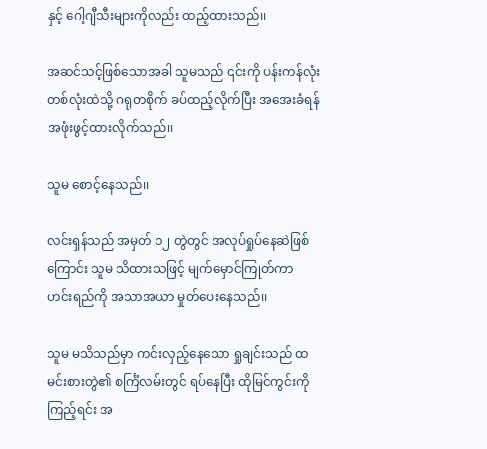နှင့် ဂေါ့ဂျီသီးများကိုလည်း ထည့်ထားသည်၊၊

အဆင်သင့်ဖြစ်သောအခါ သူမသည် ၎င်းကို ပန်းကန်လုံးတစ်လုံးထဲသို့ ဂရုတစိုက် ခပ်ထည့်လိုက်ပြီး အအေးခံရန် အဖုံးဖွင့်ထားလိုက်သည်၊၊

သူမ စောင့်နေသည်၊၊

လင်းရှန်သည် အမှတ် ၁၂ တွဲတွင် အလုပ်ရှုပ်နေဆဲဖြစ်ကြောင်း သူမ သိထားသဖြင့် မျက်မှောင်ကြုတ်ကာ ဟင်းရည်ကို အသာအယာ မှုတ်ပေးနေသည်၊၊

သူမ မသိသည်မှာ ကင်းလှည့်နေသော ရှုချင်းသည် ထမင်းစားတွဲ၏ စင်္ကြံလမ်းတွင် ရပ်နေပြီး ထိုမြင်ကွင်းကို ကြည့်ရင်း အ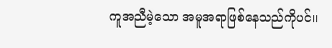ကူအညီမဲ့သော အမူအရာဖြစ်နေသည်ကိုပင်၊၊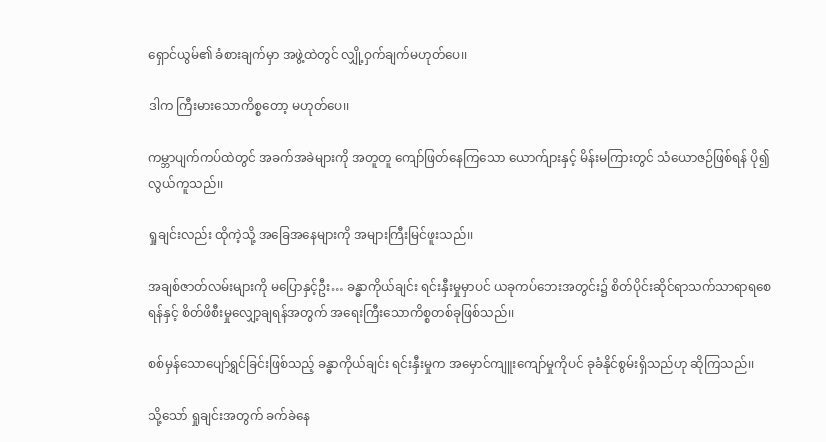ရှောင်ယွမ်၏ ခံစားချက်မှာ အဖွဲ့ထဲတွင် လျှို့ဝှက်ချက်မဟုတ်ပေ၊၊

ဒါက ကြီးမားသောကိစ္စတော့ မဟုတ်ပေ၊၊

ကမ္ဘာပျက်ကပ်ထဲတွင် အခက်အခဲများကို အတူတူ ကျော်ဖြတ်နေကြသော ယောက်ျားနှင့် မိန်းမကြားတွင် သံယောဇဉ်ဖြစ်ရန် ပို၍ လွယ်ကူသည်၊၊

ရှုချင်းလည်း ထိုကဲ့သို့ အခြေအနေများကို အများကြီးမြင်ဖူးသည်၊၊

အချစ်ဇာတ်လမ်းများကို မပြောနှင့်ဦး… ခန္ဓာကိုယ်ချင်း ရင်းနှီးမှုမှာပင် ယခုကပ်ဘေးအတွင်း၌ စိတ်ပိုင်းဆိုင်ရာသက်သာရာရစေရန်နှင့် စိတ်ဖိစီးမှုလျှော့ချရန်အတွက် အရေးကြီးသောကိစ္စတစ်ခုဖြစ်သည်၊၊

စစ်မှန်သောပျော်ရွှင်ခြင်းဖြစ်သည့် ခန္ဓာကိုယ်ချင်း ရင်းနှီးမှုက အမှောင်ကျူးကျော်မှုကိုပင် ခုခံနိုင်စွမ်းရှိသည်ဟု ဆိုကြသည်၊၊

သို့သော် ရှုချင်းအတွက် ခက်ခဲနေ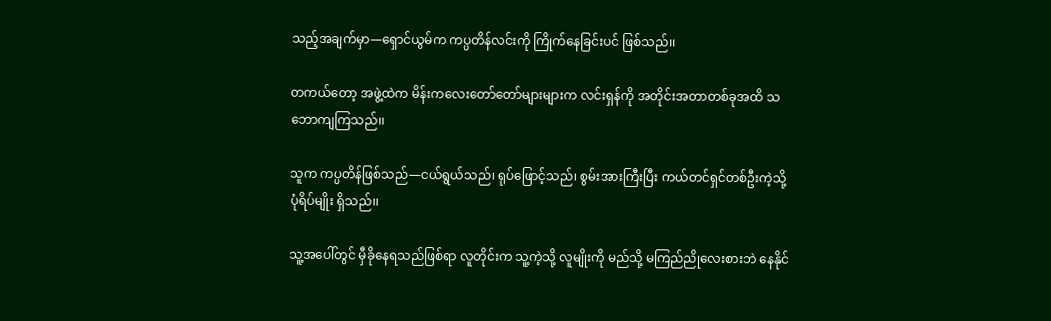သည့်အချက်မှာ—ရှောင်ယွမ်က ကပ္ပတိန်လင်းကို ကြိုက်နေခြင်းပင် ဖြစ်သည်၊၊

တကယ်တော့ အဖွဲ့ထဲက မိန်းကလေးတော်တော်များများက လင်းရှန်ကို အတိုင်းအတာတစ်ခုအထိ သဘောကျကြသည်၊၊

သူက ကပ္ပတိန်ဖြစ်သည်—ငယ်ရွယ်သည်၊ ရုပ်ဖြောင့်သည်၊ စွမ်းအားကြီးပြီး ကယ်တင်ရှင်တစ်ဦးကဲ့သို့ ပုံရိပ်မျိုး ရှိသည်၊၊

သူ့အပေါ်တွင် မှီခိုနေရသည်ဖြစ်ရာ လူတိုင်းက သူ့ကဲ့သို့ လူမျိုးကို မည်သို့ မကြည်ညိုလေးစားဘဲ နေနိုင်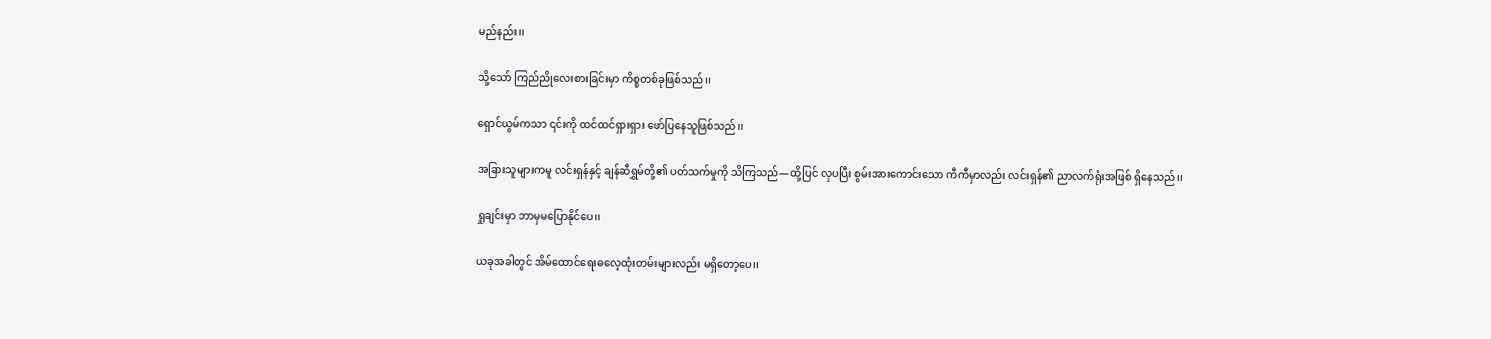မည်နည်း၊၊

သို့သော် ကြည်ညိုလေးစားခြင်းမှာ ကိစ္စတစ်ခုဖြစ်သည်၊၊

ရှောင်ယွမ်ကသာ ၎င်းကို ထင်ထင်ရှားရှား ဖော်ပြနေသူဖြစ်သည်၊၊

အခြားသူများကမူ လင်းရှန်နှင့် ချန်ဆီရွှမ်တို့၏ ပတ်သက်မှုကို သိကြသည်—ထို့ပြင် လှပပြီး စွမ်းအားကောင်းသော ကီကီမှာလည်း လင်းရှန်၏ ညာလက်ရုံးအဖြစ် ရှိနေသည်၊၊

ရှုချင်းမှာ ဘာမှမပြောနိုင်ပေ၊၊

ယခုအခါတွင် အိမ်ထောင်ရေးဓလေ့ထုံးတမ်းများလည်း မရှိတော့ပေ၊၊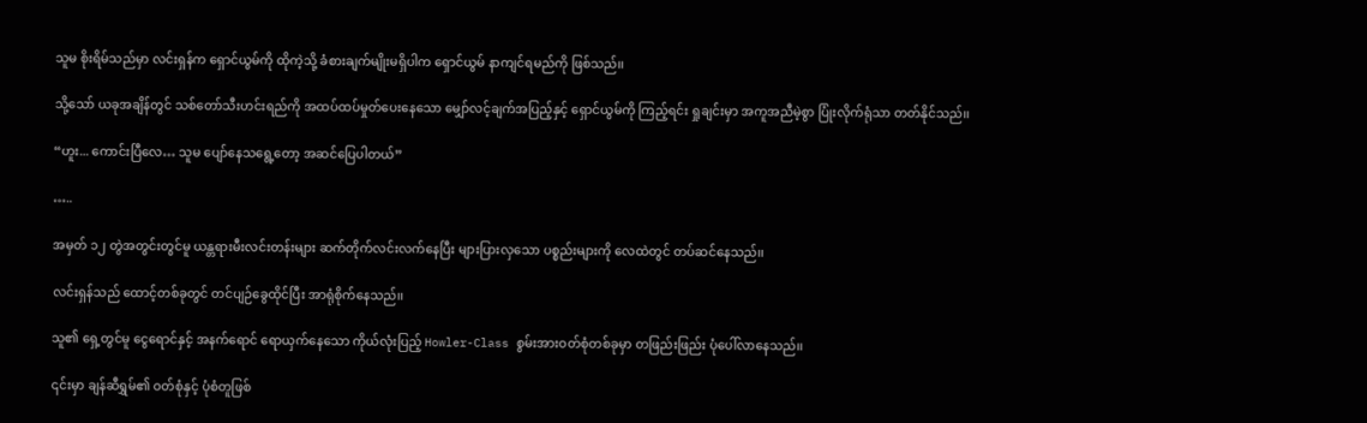သူမ စိုးရိမ်သည်မှာ လင်းရှန်က ရှောင်ယွမ်ကို ထိုကဲ့သို့ ခံစားချက်မျိုးမရှိပါက ရှောင်ယွမ် နာကျင်ရမည်ကို ဖြစ်သည်၊၊

သို့သော် ယခုအချိန်တွင် သစ်တော်သီးဟင်းရည်ကို အထပ်ထပ်မှုတ်ပေးနေသော မျှော်လင့်ချက်အပြည့်နှင့် ရှောင်ယွမ်ကို ကြည့်ရင်း ရှုချင်းမှာ အကူအညီမဲ့စွာ ပြုံးလိုက်ရုံသာ တတ်နိုင်သည်၊၊

“ဟူး... ကောင်းပြီလေ… သူမ ပျော်နေသရွေ့တော့ အဆင်ပြေပါတယ်”

…..

အမှတ် ၁၂ တွဲအတွင်းတွင်မူ ယန္တရားမီးလင်းတန်းများ ဆက်တိုက်လင်းလက်နေပြီး များပြားလှသော ပစ္စည်းများကို လေထဲတွင် တပ်ဆင်နေသည်၊၊

လင်းရှန်သည် ထောင့်တစ်ခုတွင် တင်ပျဉ်ခွေထိုင်ပြီး အာရုံစိုက်နေသည်၊၊

သူ၏ ရှေ့တွင်မူ ငွေရောင်နှင့် အနက်ရောင် ရောယှက်နေသော ကိုယ်လုံးပြည့် Howler-Class စွမ်းအားဝတ်စုံတစ်ခုမှာ တဖြည်းဖြည်း ပုံပေါ်လာနေသည်၊၊

၎င်းမှာ ချန်ဆီရွှမ်၏ ဝတ်စုံနှင့် ပုံစံတူဖြစ်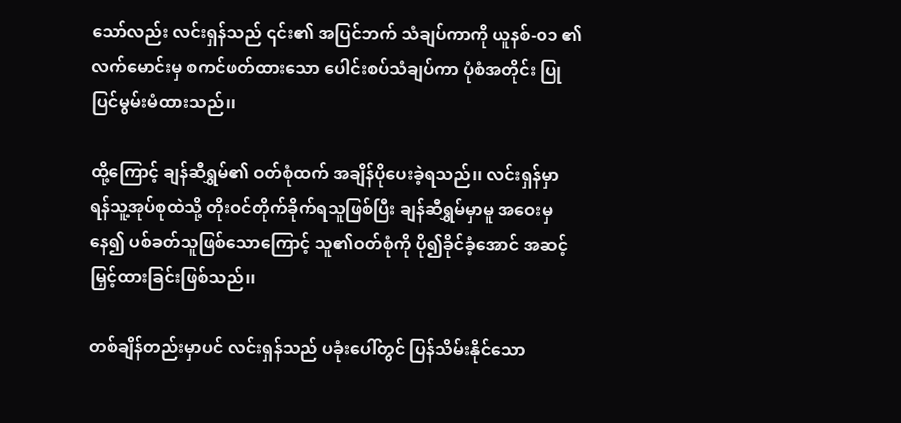သော်လည်း လင်းရှန်သည် ၎င်း၏ အပြင်ဘက် သံချပ်ကာကို ယူနစ်-၀၁ ၏ လက်မောင်းမှ စကင်ဖတ်ထားသော ပေါင်းစပ်သံချပ်ကာ ပုံစံအတိုင်း ပြုပြင်မွမ်းမံထားသည်၊၊

ထို့ကြောင့် ချန်ဆီရွှမ်၏ ဝတ်စုံထက် အချိန်ပိုပေးခဲ့ရသည်၊၊ လင်းရှန်မှာ ရန်သူ့အုပ်စုထဲသို့ တိုးဝင်တိုက်ခိုက်ရသူဖြစ်ပြီး ချန်ဆီရွှမ်မှာမူ အဝေးမှနေ၍ ပစ်ခတ်သူဖြစ်သောကြောင့် သူ၏ဝတ်စုံကို ပို၍ခိုင်ခံ့အောင် အဆင့်မြှင့်ထားခြင်းဖြစ်သည်၊၊

တစ်ချိန်တည်းမှာပင် လင်းရှန်သည် ပခုံးပေါ်တွင် ပြန်သိမ်းနိုင်သော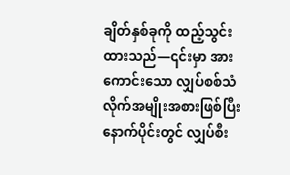ချိတ်နှစ်ခုကို ထည့်သွင်းထားသည်—၎င်းမှာ အားကောင်းသော လျှပ်စစ်သံလိုက်အမျိုးအစားဖြစ်ပြီး နောက်ပိုင်းတွင် လျှပ်စီး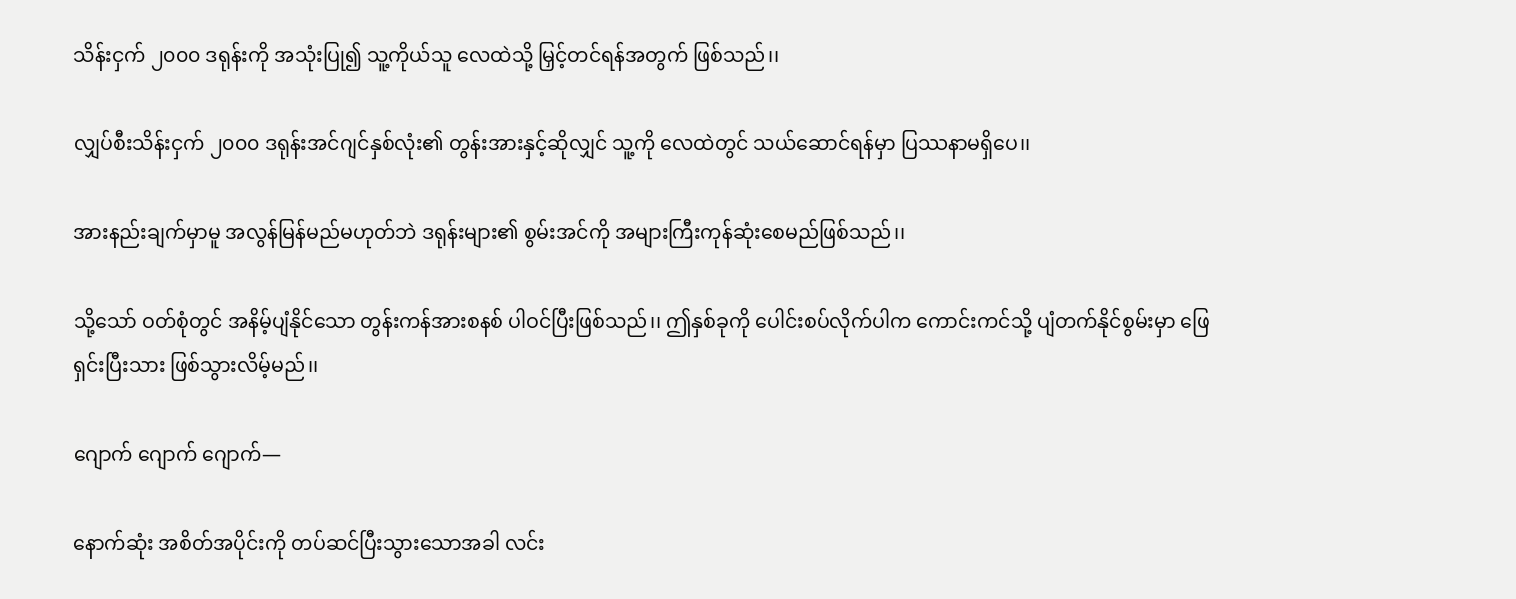သိန်းငှက် ၂၀၀၀ ဒရုန်းကို အသုံးပြု၍ သူ့ကိုယ်သူ လေထဲသို့ မြှင့်တင်ရန်အတွက် ဖြစ်သည်၊၊

လျှပ်စီးသိန်းငှက် ၂၀၀၀ ဒရုန်းအင်ဂျင်နှစ်လုံး၏ တွန်းအားနှင့်ဆိုလျှင် သူ့ကို လေထဲတွင် သယ်ဆောင်ရန်မှာ ပြဿနာမရှိပေ၊၊

အားနည်းချက်မှာမူ အလွန်မြန်မည်မဟုတ်ဘဲ ဒရုန်းများ၏ စွမ်းအင်ကို အများကြီးကုန်ဆုံးစေမည်ဖြစ်သည်၊၊

သို့သော် ဝတ်စုံတွင် အနိမ့်ပျံနိုင်သော တွန်းကန်အားစနစ် ပါဝင်ပြီးဖြစ်သည်၊၊ ဤနှစ်ခုကို ပေါင်းစပ်လိုက်ပါက ကောင်းကင်သို့ ပျံတက်နိုင်စွမ်းမှာ ဖြေရှင်းပြီးသား ဖြစ်သွားလိမ့်မည်၊၊

ဂျောက် ဂျောက် ဂျောက်—

နောက်ဆုံး အစိတ်အပိုင်းကို တပ်ဆင်ပြီးသွားသောအခါ လင်း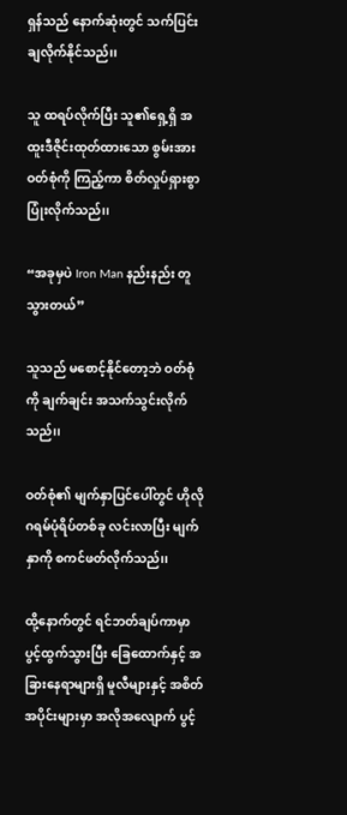ရှန်သည် နောက်ဆုံးတွင် သက်ပြင်းချလိုက်နိုင်သည်၊၊

သူ ထရပ်လိုက်ပြီး သူ၏ရှေ့ရှိ အထူးဒီဇိုင်းထုတ်ထားသော စွမ်းအားဝတ်စုံကို ကြည့်ကာ စိတ်လှုပ်ရှားစွာ ပြုံးလိုက်သည်၊၊

“အခုမှပဲ Iron Man နည်းနည်း တူသွားတယ်”

သူသည် မစောင့်နိုင်တော့ဘဲ ဝတ်စုံကို ချက်ချင်း အသက်သွင်းလိုက်သည်၊၊

ဝတ်စုံ၏ မျက်နှာပြင်ပေါ်တွင် ဟိုလိုဂရမ်ပုံရိပ်တစ်ခု လင်းလာပြီး မျက်နှာကို စကင်ဖတ်လိုက်သည်၊၊

ထို့နောက်တွင် ရင်ဘတ်ချပ်ကာမှာ ပွင့်ထွက်သွားပြီး ခြေထောက်နှင့် အခြားနေရာများရှိ မူလီများနှင့် အစိတ်အပိုင်းများမှာ အလိုအလျောက် ပွင့်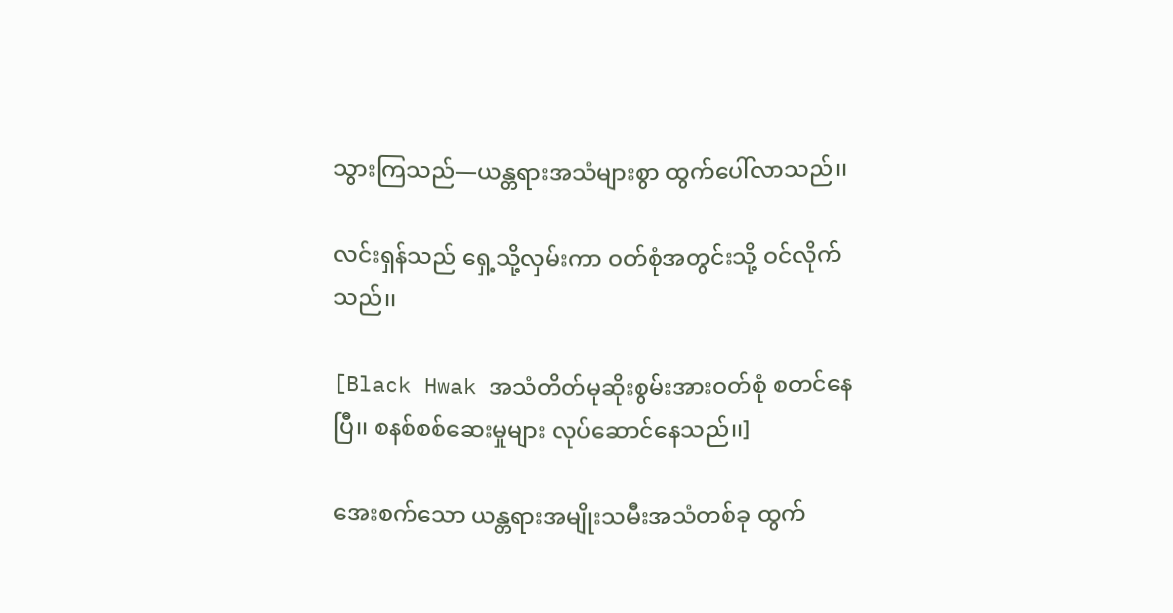သွားကြသည်—ယန္တရားအသံများစွာ ထွက်ပေါ်လာသည်၊၊

လင်းရှန်သည် ရှေ့သို့လှမ်းကာ ဝတ်စုံအတွင်းသို့ ဝင်လိုက်သည်၊၊

[Black Hwak အသံတိတ်မုဆိုးစွမ်းအားဝတ်စုံ စတင်နေပြီ၊၊ စနစ်စစ်ဆေးမှုများ လုပ်ဆောင်နေသည်၊၊]

အေးစက်သော ယန္တရားအမျိုးသမီးအသံတစ်ခု ထွက်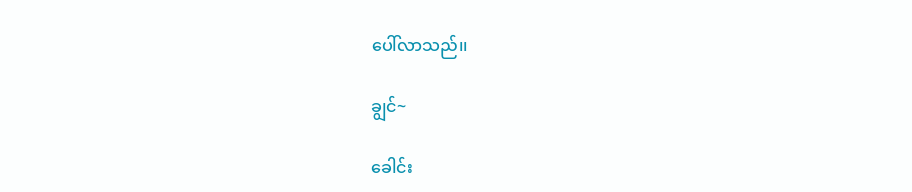ပေါ်လာသည်၊၊

ချွင်~

ခေါင်း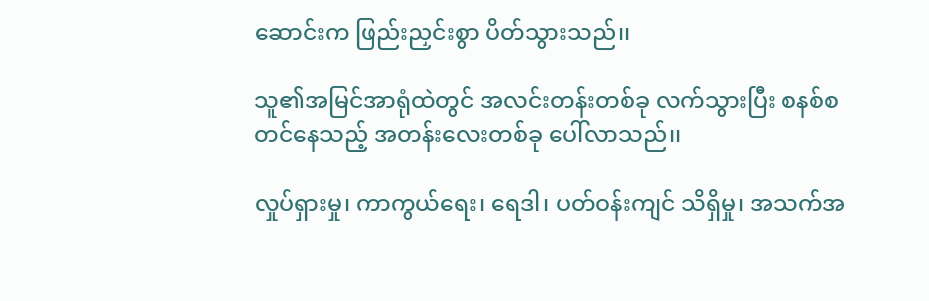ဆောင်းက ဖြည်းညှင်းစွာ ပိတ်သွားသည်၊၊

သူ၏အမြင်အာရုံထဲတွင် အလင်းတန်းတစ်ခု လက်သွားပြီး စနစ်စတင်နေသည့် အတန်းလေးတစ်ခု ပေါ်လာသည်၊၊

လှုပ်ရှားမှု၊ ကာကွယ်ရေး၊ ရေဒါ၊ ပတ်ဝန်းကျင် သိရှိမှု၊ အသက်အ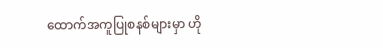ထောက်အကူပြုစနစ်များမှာ ဟို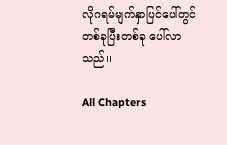လိုဂရမ်မျက်နှာပြင်ပေါ်တွင် တစ်ခုပြီးတစ်ခု ပေါ်လာသည်၊၊

All Chapters